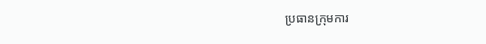ប្រធានក្រុមការ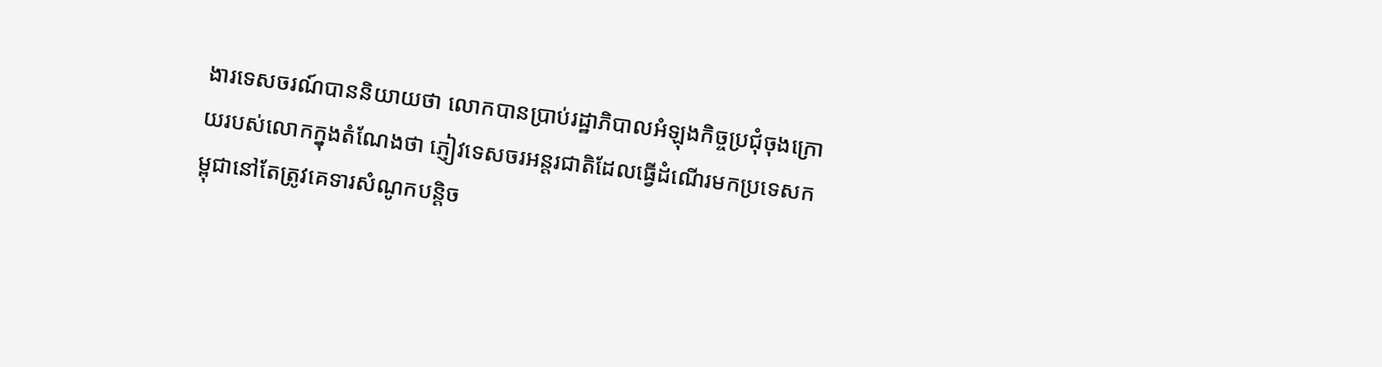ងារទេសចរណ៍បាននិយាយថា លោកបានប្រាប់រដ្ឋាភិបាលអំឡុងកិច្ចប្រជុំចុងក្រោយរបស់លោកក្នុងតំណែងថា ភ្ញៀវទេសចរអន្តរជាតិដែលធ្វើដំណើរមកប្រទេសកម្ពុជានៅតែត្រូវគេទារសំណូកបន្តិច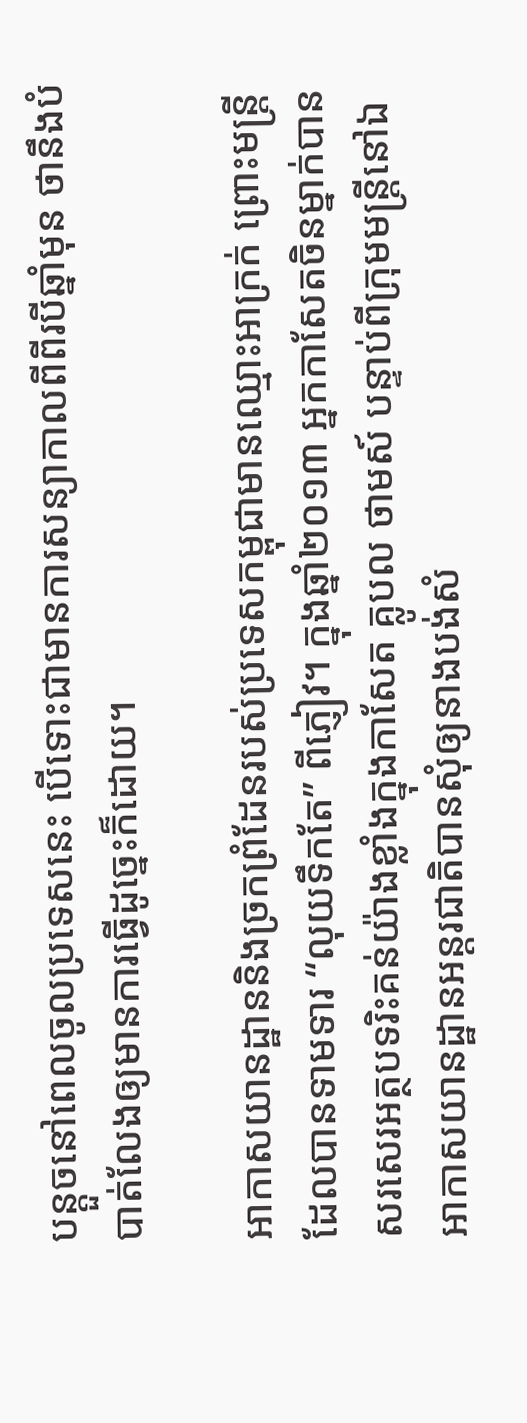បន្តួចនៅពេលចូលប្រទេសនេះ បើទោះជាមានការសន្យាកាលពីពីរបីឆ្នាំមុន ថានឹងបំបាត់លែងឲ្យមានការធ្វើដូច្នេះក៏ដោយ។

អាកាសយានដ្ឋាននិងច្រកព្រំដែនរបស់ប្រទេសកម្ពុជាមានឈ្មោះអាក្រក់ ព្រោះមន្ត្រីដែលបានទាមទារ “លុយទឹកតែ” ពីភ្ញៀវ។ ក្នុងឆ្នាំ២០១៣ អ្នកកាសែតចិនម្នាក់បានសរសេរអត្ថបទរិះគន់យ៉ាងខ្លាំងក្នុងកាសែត គ្លូបល ថាមស៍ បន្ទាប់ពីក្រុមមន្ត្រីនៅឯអាកាសយានដ្ឋានអន្តរជាតិបានសុំឲ្យនាងបង់សំ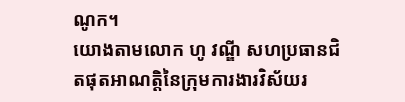ណូក។
យោងតាមលោក ហូ វណ្ឌី សហប្រធានជិតផុតអាណត្តិនៃក្រុមការងារវិស័យរ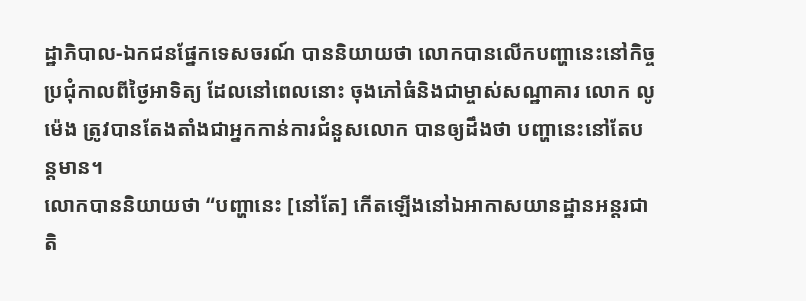ដ្ឋាភិបាល-ឯកជនផ្នែកទេសចរណ៍ បាននិយាយថា លោកបានលើកបញ្ហានេះនៅកិច្ចប្រជុំកាលពីថ្ងៃអាទិត្យ ដែលនៅពេលនោះ ចុងភៅធំនិងជាម្ចាស់សណ្ឋាគារ លោក លូ ម៉េង ត្រូវបានតែងតាំងជាអ្នកកាន់ការជំនួសលោក បានឲ្យដឹងថា បញ្ហានេះនៅតែបន្តមាន។
លោកបាននិយាយថា “បញ្ហានេះ [នៅតែ] កើតឡើងនៅឯអាកាសយានដ្ឋានអន្តរជាតិ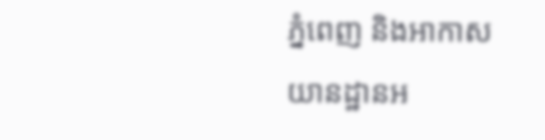ភ្នំពេញ និងអាកាសយានដ្ឋានអ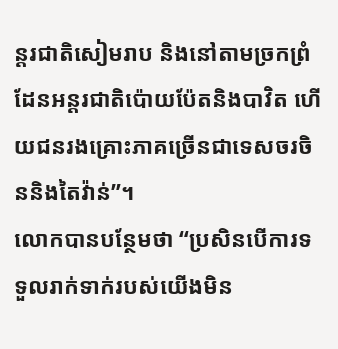ន្តរជាតិសៀមរាប និងនៅតាមច្រកព្រំដែនអន្តរជាតិប៉ោយប៉ែតនិងបាវិត ហើយជនរងគ្រោះភាគច្រើនជាទេសចរចិននិងតៃវ៉ាន់”។
លោកបានបន្ថែមថា “ប្រសិនបើការទទួលរាក់ទាក់របស់យើងមិន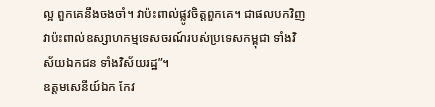ល្អ ពួកគេនឹងចងចាំ។ វាប៉ះពាល់ផ្លូវចិត្តពួកគេ។ ជាផលបកវិញ វាប៉ះពាល់ឧស្សាហកម្មទេសចរណ៍របស់ប្រទេសកម្ពុជា ទាំងវិស័យឯកជន ទាំងវិស័យរដ្ឋ”។
ឧត្តមសេនីយ៍ឯក កែវ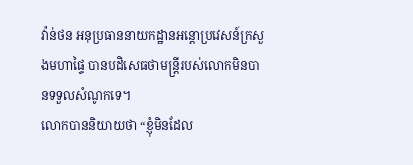វ៉ាន់ថន អនុប្រធាននាយកដ្ឋានអន្តោប្រវេសន៍ក្រសួងមហាផ្ទៃ បានបដិសេធថាមន្ត្រីរបស់លោកមិនបានទទួលសំណូកទេ។
លោកបាននិយាយថា “ខ្ញុំមិនដែល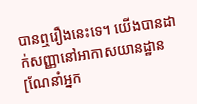បានឮរឿងនេះទេ។ យើងបានដាក់សញ្ញានៅអាកាសយានដ្ឋាន [ណែនាំអ្នក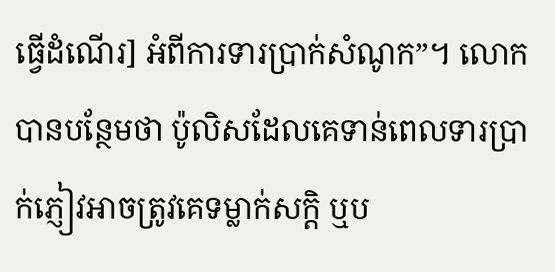ធ្វើដំណើរ] អំពីការទារប្រាក់សំណូក”។ លោកបានបន្ថែមថា ប៉ូលិសដែលគេទាន់ពេលទារប្រាក់ភ្ញៀវអាចត្រូវគេទម្លាក់សក្តិ ឬប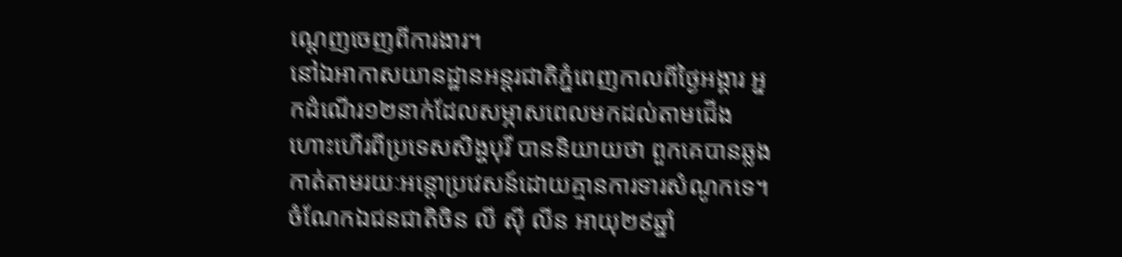ណ្តេញចេញពីការងារ។
នៅឯអាកាសយានដ្ឋានអន្តរជាតិភ្នំពេញកាលពីថ្ងៃអង្គារ អ្នកដំណើរ១២នាក់ដែលសម្ភាសពេលមកដល់តាមជើងហោះហើរពីប្រទេសសិង្ហបុរី បាននិយាយថា ពួកគេបានឆ្លងកាត់តាមរយៈអន្តោប្រវេសន៍ដោយគ្មានការទារសំណូកទេ។
ចំណែកឯជនជាតិចិន លី ស៊ី លីន អាយុ២៩ឆ្នាំ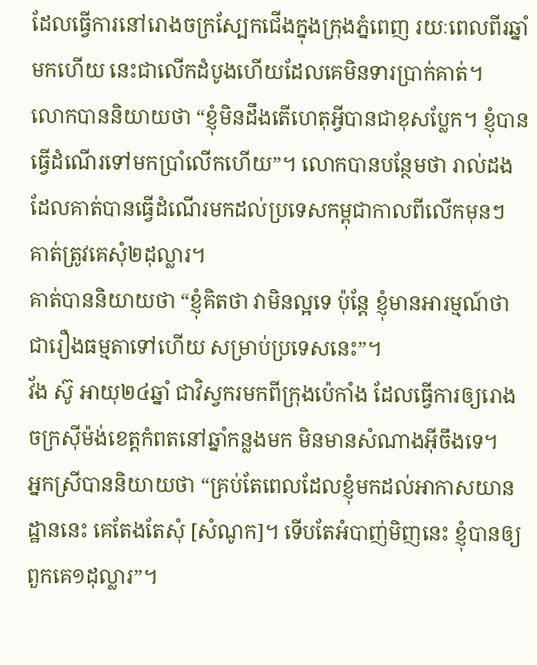ដែលធ្វើការនៅរោងចក្រស្បែកជើងក្នុងក្រុងភ្នំពេញ រយៈពេលពីរឆ្នាំមកហើយ នេះជាលើកដំបូងហើយដែលគេមិនទារប្រាក់គាត់។
លោកបាននិយាយថា “ខ្ញុំមិនដឹងតើហេតុអ្វីបានជាខុសប្លែក។ ខ្ញុំបានធ្វើដំណើរទៅមកប្រាំលើកហើយ”។ លោកបានបន្ថែមថា រាល់ដងដែលគាត់បានធ្វើដំណើរមកដល់ប្រទេសកម្ពុជាកាលពីលើកមុនៗ គាត់ត្រូវគេសុំ២ដុល្លារ។
គាត់បាននិយាយថា “ខ្ញុំគិតថា វាមិនល្អទេ ប៉ុន្តែ ខ្ញុំមានអារម្មណ៍ថា ជារឿងធម្មតាទៅហើយ សម្រាប់ប្រទេសនេះ”។
វ័ង ស៊ូ អាយុ២៤ឆ្នាំ ជាវិស្វករមកពីក្រុងប៉េកាំង ដែលធ្វើការឲ្យរោងចក្រស៊ីម៉ង់ខេត្តកំពតនៅឆ្នាំកន្លងមក មិនមានសំណាងអ៊ីចឹងទេ។
អ្នកស្រីបាននិយាយថា “គ្រប់តែពេលដែលខ្ញុំមកដល់អាកាសយានដ្ឋាននេះ គេតែងតែសុំ [សំណូក]។ ទើបតែអំបាញ់មិញនេះ ខ្ញុំបានឲ្យពួកគេ១ដុល្លារ”។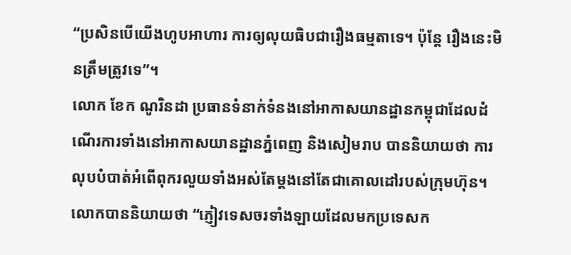“ប្រសិនបើយើងហូបអាហារ ការឲ្យលុយធិបជារឿងធម្មតាទេ។ ប៉ុន្តែ រឿងនេះមិនត្រឹមត្រូវទេ”។
លោក ខែក ណូរិនដា ប្រធានទំនាក់ទំនងនៅអាកាសយានដ្ឋានកម្ពុជាដែលដំណើរការទាំងនៅអាកាសយានដ្ឋានភ្នំពេញ និងសៀមរាប បាននិយាយថា ការលុបបំបាត់អំពើពុករលួយទាំងអស់តែម្តងនៅតែជាគោលដៅរបស់ក្រុមហ៊ុន។
លោកបាននិយាយថា “ភ្ញៀវទេសចរទាំងឡាយដែលមកប្រទេសក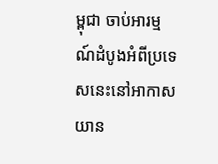ម្ពុជា ចាប់អារម្មណ៍ដំបូងអំពីប្រទេសនេះនៅអាកាសយាន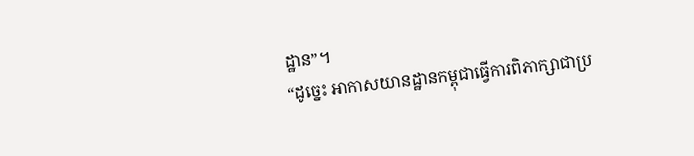ដ្ឋាន”។
“ដូច្នេះ អាកាសយានដ្ឋានកម្ពុជាធ្វើការពិភាក្សាជាប្រ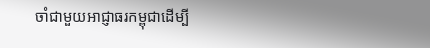ចាំជាមួយអាជ្ញាធរកម្ពុជាដើម្បី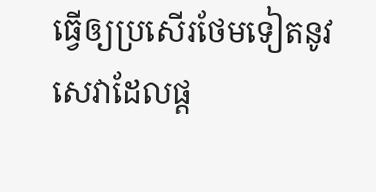ធ្វើឲ្យប្រសើរថែមទៀតនូវសេវាដែលផ្ត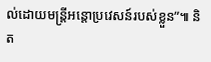ល់ដោយមន្ត្រីអន្តោប្រវេសន៍របស់ខ្លួន”៕ និត